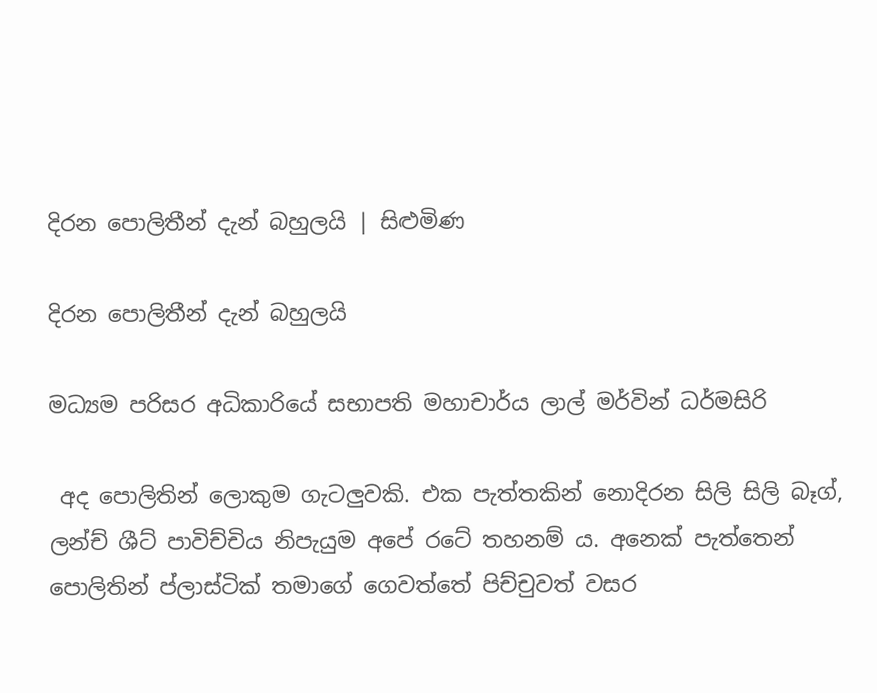දිරන පොලිතීන් දැන් බහුලයි | සිළුමිණ

දිරන පොලිතීන් දැන් බහුලයි

මධ්‍යම පරිසර අධිකාරියේ සභාපති මහාචාර්ය ලාල් මර්වින් ධර්මසිරි

 අද පොලිතින් ලොකුම ගැටලුවකි. එක පැත්තකින් නොදිරන සිලි සිලි බෑග්, ලන්ච් ශීට් පාවිච්චිය නිපැයුම අපේ රටේ තහනම් ය. අනෙක් පැත්තෙන් පොලිතින් ප්ලාස්ටික් තමාගේ ගෙවත්තේ පිච්චුවත් වසර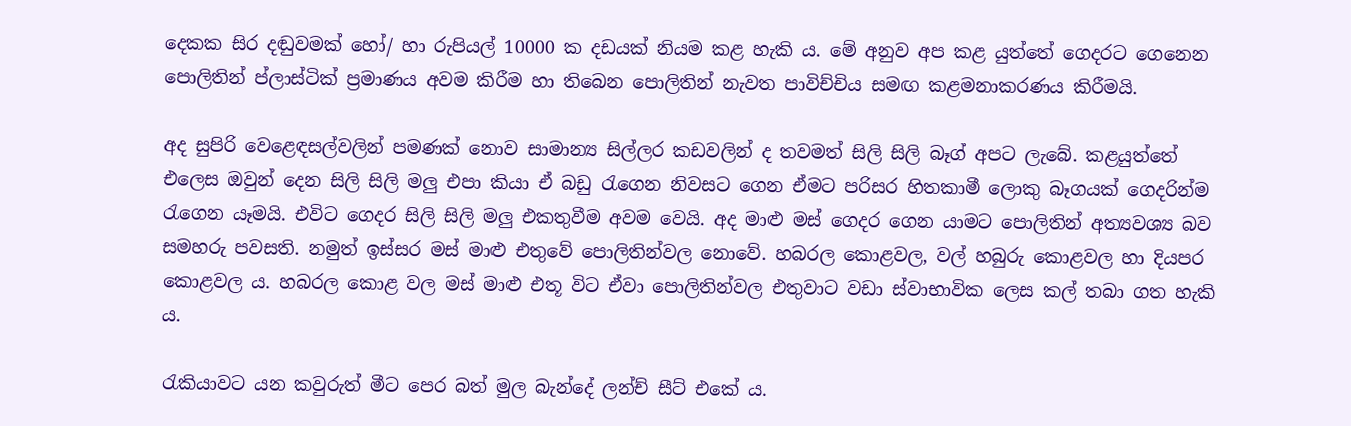දෙකක සිර දඬුවමක් හෝ/ හා රුපියල් 10000 ක දඩයක් නියම කළ හැකි ය. මේ අනුව අප කළ යුත්තේ ගෙදරට ගෙනෙන පොලිතින් ප්ලාස්ටික් ප්‍රමාණය අවම කිරීම හා තිබෙන පොලිතින් නැවත පාවිච්චිය සමඟ කළමනාකරණය කිරීමයි.

අද සුපිරි වෙළෙඳසල්වලින් පමණක් නොව සාමාන්‍ය සිල්ලර කඩවලින් ද තවමත් සිලි සිලි බෑග් අපට ලැබේ. කළයුත්තේ එලෙස ඔවුන් දෙන සිලි සිලි මලු එපා කියා ඒ බඩු රැගෙන නිවසට ගෙන ඒමට පරිසර හිතකාමී ලොකු බෑගයක් ගෙදරින්ම රැගෙන යෑමයි. එවිට ගෙදර සිලි සිලි මලු එකතුවීම අවම වෙයි. අද මාළු මස් ගෙදර ගෙන යාමට පොලිතින් අත්‍යවශ්‍ය බව සමහරු පවසති. නමුත් ඉස්සර මස් මාළු එතුවේ පොලිතින්වල නොවේ. හබරල කොළවල, වල් හබුරු කොළවල හා දියපර කොළවල ය‍. හබරල කොළ වල මස් මාළු එතූ විට ඒවා පොලිතින්වල එතුවාට වඩා ස්වාභාවික ලෙස කල් තබා ගත හැකි ය.

රැකියාවට යන කවුරුත් මීට පෙර බත් මුල බැන්දේ ලන්ච් සීට් එකේ ය.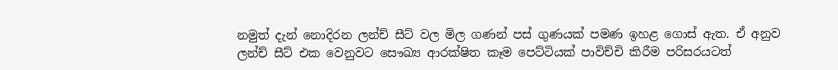නමුත් දැන් නොදිරන ලන්ච් සීට් වල මිල ගණන් පස් ගුණයක් පමණ ඉහළ ගොස් ඇත. ඒ අනුව ලන්ච් සීට් එක වෙනුවට සෞඛ්‍ය ආරක්ෂිත කෑම පෙට්ටියක් පාවිච්චි කිරීම පරිසරයටත්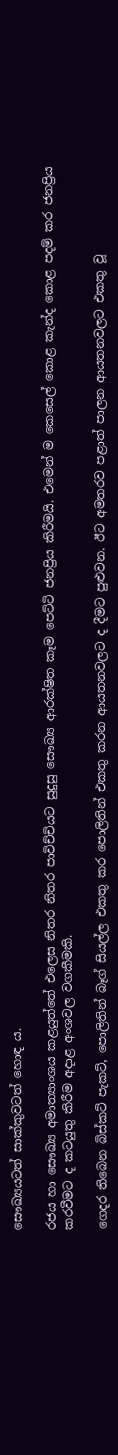සෞඛ්‍යයටත් සාක්කුවටත් හොඳ ය.

රජය හා සෞඛ්‍ය අමාත්‍යාංශය කළයුත්තේ එලෙස නිතර නිතර පාවිච්චියට සුදුසු සෞඛ්‍ය ආරක්ෂිත කෑම පෙට්ටි ජනප්‍රිය කිරීමයි. එමෙන් ම කෙසෙල් කොළ කැන්ද කොළ පදම් කර ජනප්‍රිය කරවීමට ද කටයුතු කිරීම අදාළ අංශවල වගකීමකි.

ගෙදර තිබෙන බිස්කට් පැකට්, පොලිතින් බෑග් සියල්ල එකතු කර පොලිතින් එකතු කරන ආයතනවලට ද දීමට පුළුවන. ඊට අමතරව පළාත් පාලන ආයතනවලට එකතු වූ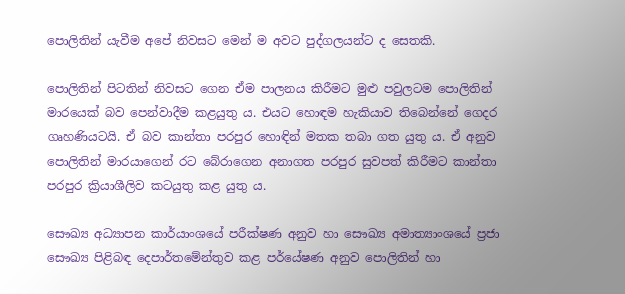පොලිතින් යැවීම අපේ නිවසට මෙන් ම අවට පුද්ගලයන්ට ද සෙතකි.

පොලිතින් පිටතින් නිවසට ගෙන ඒම පාලනය කිරීමට මුළු පවුලටම පොලිතින් මාරයෙක් බව පෙන්වාදීම කළයුතු ය. එයට හොඳම හැකියාව ‍තිබෙන්නේ ගෙදර ගෘහණියටයි. ඒ බව කාන්තා පරපුර හොඳින් මතක තබා ගත යුතු ය. ඒ අනුව පොලිතින් මාරයාගෙන් රට බේරාගෙන අනාගත පරපුර සුවපත් කිරීමට කාන්තා පරපුර ක්‍රියාශීලිව කටයුතු කළ යුතු ය.

සෞඛ්‍ය අධ්‍යාපන කාර්යාංශයේ පරීක්ෂණ අනුව හා සෞඛ්‍ය අමාත්‍යාංශයේ ප්‍රජා සෞඛ්‍ය පිළිබඳ දෙපාර්තමේන්තුව කළ පර්යේෂණ අනුව පොලිතින් හා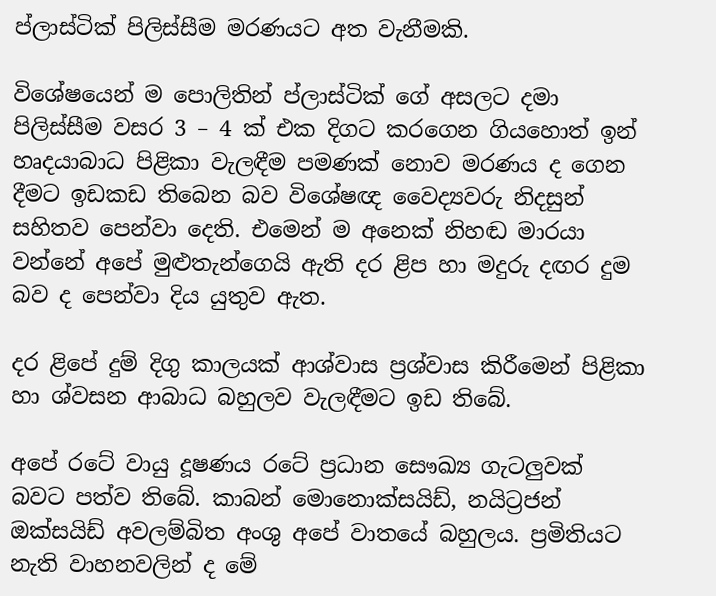ප්ලාස්ටික් පිලිස්සීම මරණයට අත වැනීමකි.

විශේෂයෙන් ම පොලිතින් ප්ලාස්ටික් ගේ අසලට දමා පිලිස්සීම වසර 3 – 4 ක් එක දිගට කරගෙන ගියහොත් ඉන් හෘදයාබාධ පිළිකා වැලඳීම පමණක් නොව මරණය ද ගෙන දීමට ඉඩකඩ තිබෙන බව විශේෂඥ වෛද්‍යවරු නිදසුන් සහිතව පෙන්වා දෙති. එමෙන් ම අනෙක් නිහඬ මාරයා වන්නේ අපේ මුළුතැන්ගෙයි ඇති දර ළිප හා මදුරු දඟර දුම බව ද පෙන්වා දිය යුතුව ඇත.

දර ළිපේ දුම් දිගු කාලයක් ආශ්වාස ප්‍රශ්වාස කිරීමෙන් පිළිකා හා ශ්වසන ආබාධ බහුලව වැලඳීමට ඉඩ තිබේ.

අපේ රටේ වායු දූෂණය රටේ ප්‍රධාන සෞඛ්‍ය ගැටලුවක් බවට පත්ව තිබේ. කාබන් මොනොක්සයිඩ්, නයිට්‍රජන් ඔක්සයිඩ් අවලම්බිත අංශු අපේ වාතයේ බහුලය. ප්‍රමිතියට නැති වාහනවලින් ද මේ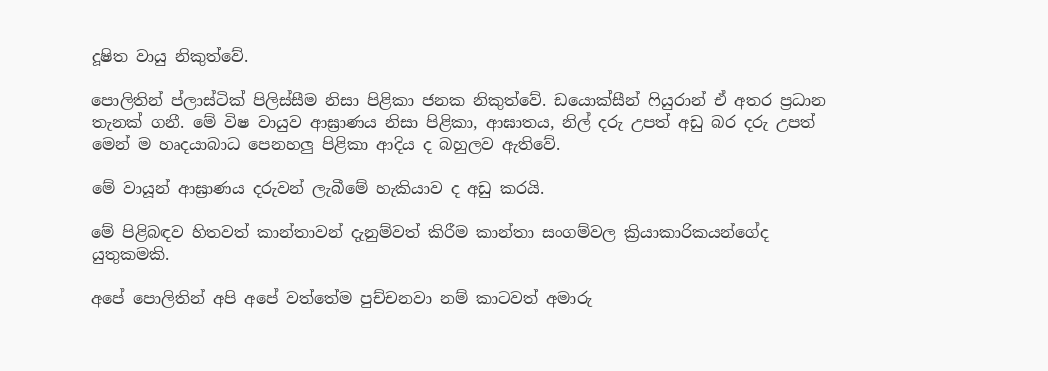දූෂිත වායු නිකුත්වේ.

පොලිතින් ප්ලාස්ටික් පිලිස්සීම නිසා පිළිකා ජනක නිකුත්වේ. ඩයොක්සීන් ෆියුරාන් ඒ අතර ප්‍රධාන තැනක් ගනී. මේ විෂ වායුව ආඝ්‍රාණය නිසා පිළිකා, ආඝාතය, නිල් දරු උපත් අඩු බර දරු උපත් මෙන් ම හෘදයාබාධ පෙනහලු පිළිකා ආදිය ද බහුලව ඇතිවේ.

මේ වායූන් ආඝ්‍රාණය දරුවන් ලැබීමේ හැකියාව ද අඩු කරයි.

මේ පිළිබඳව හිතවත් කාන්තාවන් දැනුම්වත් කිරීම කාන්තා සංගම්වල ක්‍රියාකාරිකයන්ගේද යුතුකමකි.

අපේ පොලිතින් අපි අපේ වත්තේම පුච්චනවා නම් කාටවත් අමාරු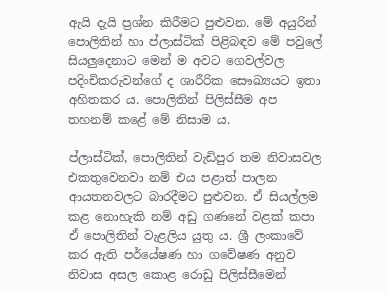ඇයි දැයි ප්‍රශ්න කිරීමට පුළුවන. මේ අයුරින් පොලිතින් හා ප්ලාස්ටික් පිළිබඳව මේ පවුලේ සියලුදෙනාට මෙන් ම අවට ගෙවල්වල පදිංචිකරුවන්ගේ ද ශාරීරික සෞඛ්‍යයට ඉතා අහිතකර ය. පොලිතින් පිලිස්සීම අප තහනම් කළේ මේ නිසාම ය.

ප්ලාස්ටික්, පොලිතින් වැඩිපුර තම නිවාසවල එකතුවෙනවා නම් එය පළාත් පාලන ආයතනවලට බාරදීමට පුළුවන. ඒ සියල්ලම කළ නොහැකි නම් අඩු ගණනේ වළක් කපා ඒ පොලිතින් වැළලිය යුතු ය. ශ්‍රී ලංකාවේ කර ඇති පර්යේෂණ හා ගවේෂණ අනුව නිවාස අසල කොළ රොඩු පිලිස්සීමෙන්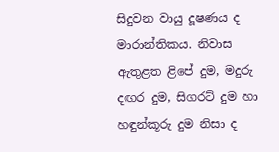සිදුවන වායු දූෂණය ද මාරාන්තිකය. නිවාස ඇතුළත ළිපේ දුම, මදුරු දඟර දුම, සිගරට් දුම හා හඳුන්කූරු දුම නිසා ද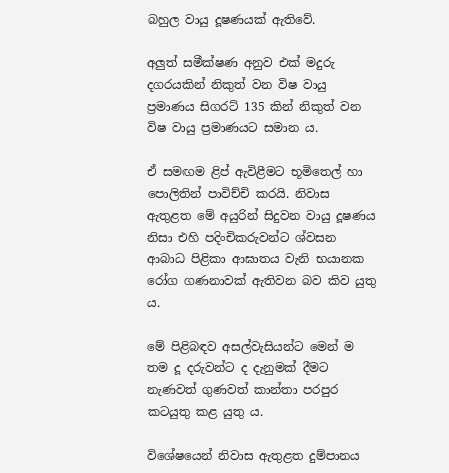බහුල වායු දූෂණයක් ඇතිවේ.

අලුත් සමීක්ෂණ අනුව එක් මදුරු දගරයකින් නිකුත් වන විෂ වායු ප්‍රමාණය සිගරට් 135 කින් නිකුත් වන විෂ වායු ප්‍රමාණයට සමාන ය.

ඒ සමඟම ළිප් ඇවිළීමට භූමිතෙල් හා පොලිතින් පාවිච්චි කරයි. නිවාස ඇතුළත මේ අයුරින් සිදුවන වායු දූෂණය නිසා එහි පදිංචිකරුවන්ට ශ්වසන ආබාධ පිළිකා ආඝාතය වැනි භයානක රෝග ගණනාවක් ඇතිවන බව කිව යුතු ය.

මේ පිළිබඳව අසල්වැසියන්ට මෙන් ම තම දූ දරුවන්ට ද දැනුමක් දීමට නැණවත් ගුණවත් කාන්තා පරපුර කටයුතු කළ යුතු ය.

විශේෂයෙන් නිවාස ඇතුළත දුම්පානය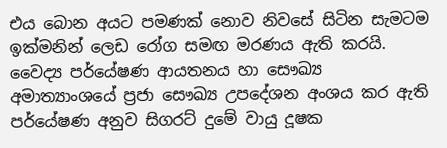එය බොන අයට පමණක් නොව නිවසේ සිටින සැමටම ඉක්මනින් ලෙඩ රෝග සමඟ මරණය ඇති කරයි. වෛද්‍ය පර්යේෂණ ආයතනය හා සෞඛ්‍ය අමාත්‍යාංශයේ ප්‍රජා සෞඛ්‍ය උපදේශන අංශය කර ඇති පර්යේෂණ අනුව සිගරට් දුමේ වායු දූෂක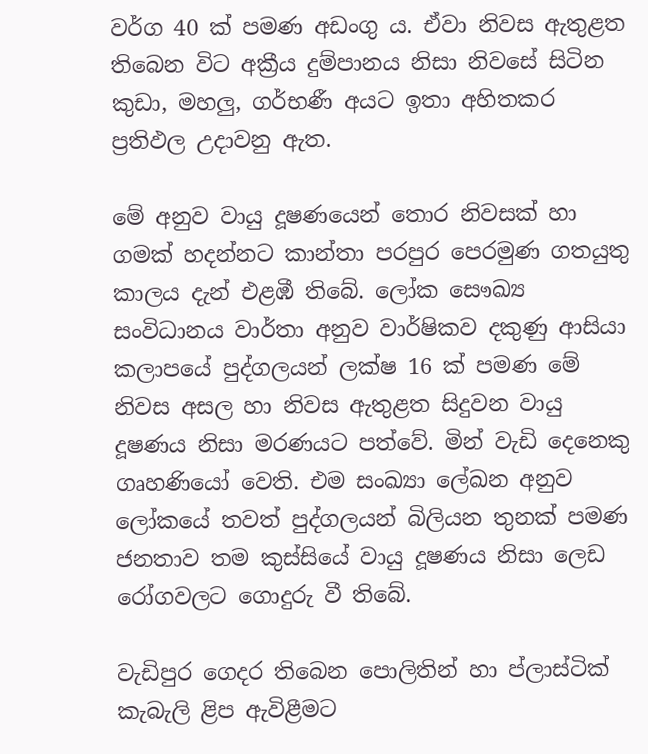වර්ග 40 ක් පමණ අඩංගු ය. ඒවා නිවස ඇතුළත තිබෙන විට අක්‍රීය දුම්පානය නිසා නිවසේ සිටින කුඩා, මහලු, ගර්භණී අයට ඉතා අහිතකර ප්‍රතිඵල උදාවනු ඇත.

මේ අනුව වායු දූෂණයෙන් තොර නිවසක් හා ගමක් හදන්නට කාන්තා පරපුර පෙරමුණ ගතයුතු කාලය දැන් එළඹී ති‍බේ. ලෝක සෞඛ්‍ය සංවිධානය වාර්තා අනුව වාර්ෂිකව දකුණු ආසියා කලාපයේ පුද්ගලයන් ලක්ෂ 16 ක් පමණ මේ නිවස අසල හා නිවස ඇතුළත සිදුවන වායු දූෂණය නිසා මරණයට පත්වේ. මින් වැඩි දෙනෙකු ගෘහණියෝ වෙති. එම සංඛ්‍යා ලේඛන අනුව ලෝකයේ තවත් පුද්ගලයන් බිලියන තුනක් පමණ ජනතාව තම කුස්සියේ වායු දූෂණය නිසා ලෙඩ රෝගවලට ගොදුරු වී තිබේ.

වැඩිපුර ගෙදර තිබෙන පොලිතින් හා ප්ලාස්ටික් කැබැලි ළිප ඇවිළීමට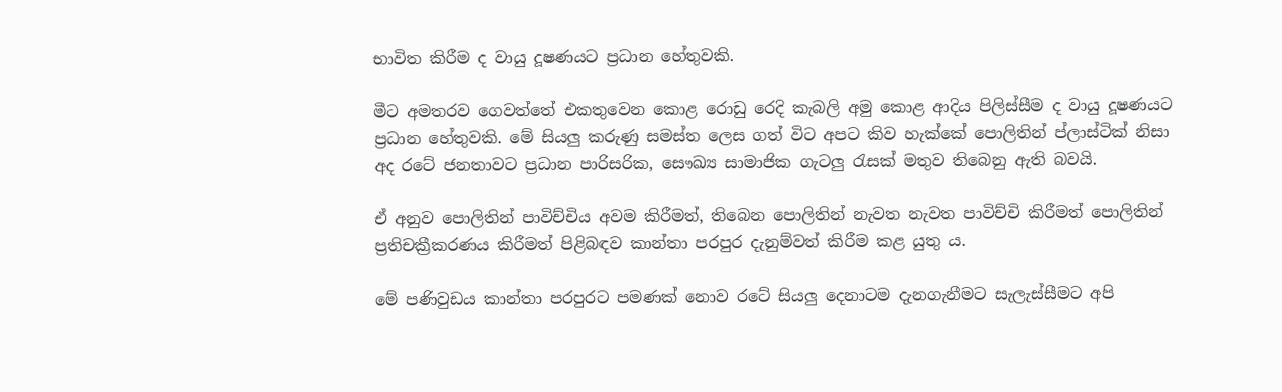භාවිත කිරීම ද වායු දූෂණයට ප්‍රධාන හේතුවකි.

මීට අමතරව ගෙවත්තේ එකතුවෙන කොළ රොඩු රෙදි කැබලි අමු කොළ ආදිය පිලිස්සීම ද වායු දූෂණයට ප්‍රධාන හේතුවකි. මේ සියලු කරුණු සමස්ත ලෙස ගත් විට අපට කිව හැක්කේ පොලිතින් ප්ලාස්ටික් නිසා අද රටේ ජනතාවට ප්‍රධාන පාරිසරික, සෞඛ්‍ය සාමාජික ගැටලු රැසක් මතුව තිබෙනු ඇති බවයි.

ඒ අනුව පොලිතින් පාවිච්චිය අවම කිරීමත්, තිබෙන පොලිතින් නැවත නැවත පාවිච්චි කිරීමත් පොලිතින් ප්‍රතිචක්‍රීකරණය කිරීමත් පිළිබඳව කාන්තා පරපුර දැනුම්වත් කිරීම කළ යුතු ය.

මේ පණිවුඩය කාන්තා පරපුරට පමණක් නොව රටේ සියලු දෙනාටම දැනගැනීමට සැලැස්සීමට අපි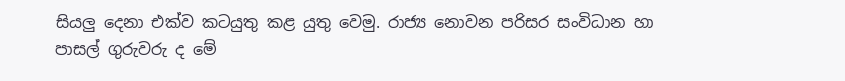සියලු දෙනා එක්ව කටයුතු කළ යුතු වෙමු. රාජ්‍ය නොවන පරිසර සංවිධාන හා පාසල් ගුරුවරු ද මේ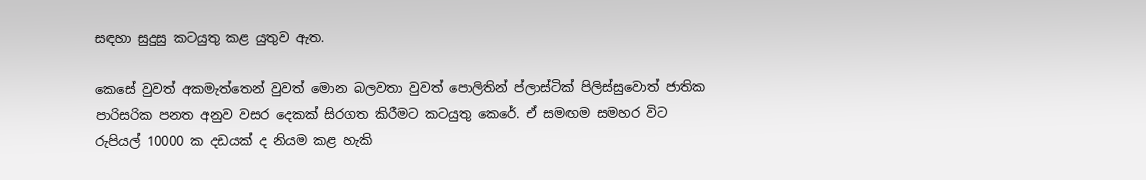සඳහා සුදුසු කටයුතු කළ යුතුව ඇත.

කෙසේ වුවත් අකමැත්තෙන් වුවත් මොන බලවතා වුවත් පොලිතින් ප්ලාස්ටික් පිලිස්සුවොත් ජාතික පාරිසරික පනත අනුව වසර දෙකක් සිරගත කිරීමට කටයුතු කෙරේ. ඒ සමඟම සමහර විට රුපියල් 10000 ක දඩයක් ද නියම කළ හැකි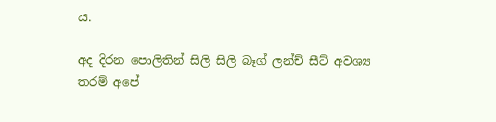ය.

අද දිරන පොලිතින් සිලි සිලි බෑග් ලන්ච් සීට් අවශ්‍ය තරම් අපේ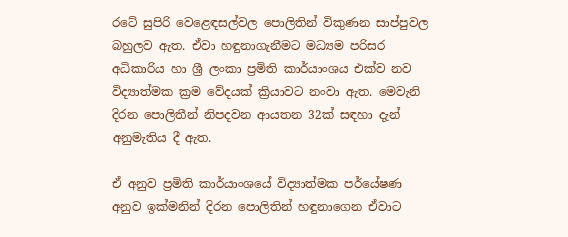රටේ සුපිරි වෙළෙඳසල්වල පොලිතින් විකුණන සාප්පුවල බහුලව ඇත. ඒවා හඳුනාගැනීමට මධ්‍යම පරිසර අධිකාරිය හා ශ්‍රී ලංකා ප්‍රමිති කාර්යාංශය එක්ව නව විද්‍යාත්මක ක්‍රම වේදයක් ක්‍රියාවට නංවා ඇත. මෙවැනි දිරන පොලිතීන් නිපදවන ආයතන 32ක් සඳහා දැන් අනුමැතිය දී ඇත.

ඒ අනුව ප්‍රමිති කාර්යාංශයේ විද්‍යාත්මක පර්යේෂණ අනුව ඉක්මනින් දිරන පොලිතින් හඳුනාගෙන ඒවාට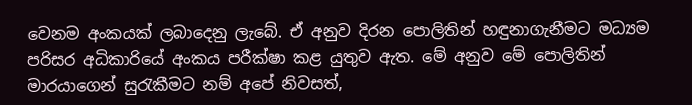වෙනම අංකයක් ලබාදෙනු ලැබේ. ඒ අනුව දිරන පොලිතින් හඳුනාගැනීමට මධ්‍යම පරිසර අධිකාරියේ අංකය පරීක්ෂා කළ යුතුව ඇත. මේ අනුව මේ පොලිතින් මාරයාගෙන් සුරැකීමට නම් අපේ නිවසත්,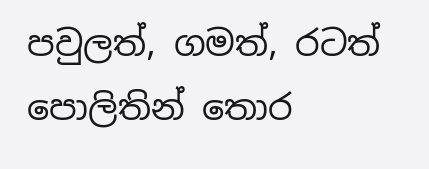පවුලත්, ගමත්, රටත් පොලිතින් තොර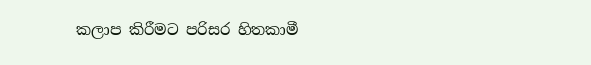කලාප කිරීමට පරිසර හිතකාමී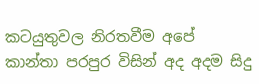කටයුතුවල නිරතවීම අපේ කාන්තා පරපුර විසින් අද අදම සිදු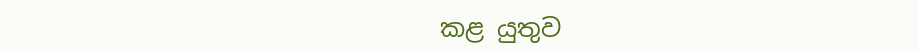කළ යුතුව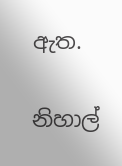ඇත.

නිහාල්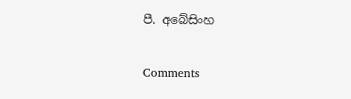පී. අබේසිංහ

Comments